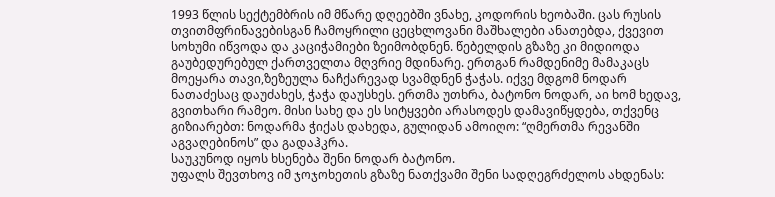1993 წლის სექტემბრის იმ მწარე დღეებში ვნახე, კოდორის ხეობაში. ცას რუსის თვითმფრინავებისგან ჩამოყრილი ცეცხლოვანი მაშხალები ანათებდა, ქვევით სოხუმი იწვოდა და კაციჭამიები ზეიმობდნენ. წებელდის გზაზე კი მიდიოდა გაუბედურებულ ქართველთა მღვრიე მდინარე. ერთგან რამდენიმე მამაკაცს მოეყარა თავი,ზეზეულა ნაჩქარევად სვამდნენ ჭაჭას. იქვე მდგომ ნოდარ ნათაძესაც დაუძახეს, ჭაჭა დაუსხეს. ერთმა უთხრა, ბატონო ნოდარ, აი ხომ ხედავ, გვითხარი რამეო. მისი სახე და ეს სიტყვები არასოდეს დამავიწყდება, თქვენც გიზიარებთ: ნოდარმა ჭიქას დახედა, გულიდან ამოიღო: “ღმერთმა რევანში აგვაღებინოს” და გადაჰკრა.
საუკუნოდ იყოს ხსენება შენი ნოდარ ბატონო.
უფალს შევთხოვ იმ ჯოჯოხეთის გზაზე ნათქვამი შენი სადღეგრძელოს ახდენას: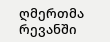ღმერთმა რევანში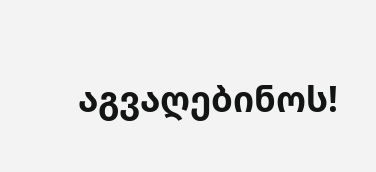აგვაღებინოს!